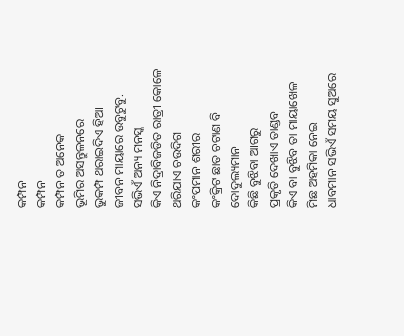କମ୍ପନ
କମ୍ପନ
କମ୍ପନ ତ ଅନେକ
ଭୂମିର ଅସନ୍ତୁଳନରେ
ଭୁକମ୍ପ ଥରାଇଦିଏ ହିଆ
ଜୀବନ ମାୟାରେ ଉବୁଟୁବୁ.
ସଭିଏଁ ଅନ୍ୟ ମନସ୍କ
କିଏ ନିଦ୍ରାବିଜଡିତ ରାତ୍ରୀ କୋଳେ
ଥରିଯାଏ ଚଉଦିଗ
କଂପମାନ ଶରୀର
କଂକ୍ରିଟ ଛାତ ଚଟାଣ ବି ଦୋଦୁଲ୍ୟମାନ
କିଛି ବୁଝିବା ଆଗରୁ
ପ୍ରକୃତି ଦେଖାଏ ତାଣ୍ଡବ
କିଏ ବା ବୁଝିବ ତା ମାୟାଖେଳ
ମିଛ ଅହମିକା ନେଇ
ଧାବମାନ ସଭିଏଁ ସମୟ ସୁଅରେ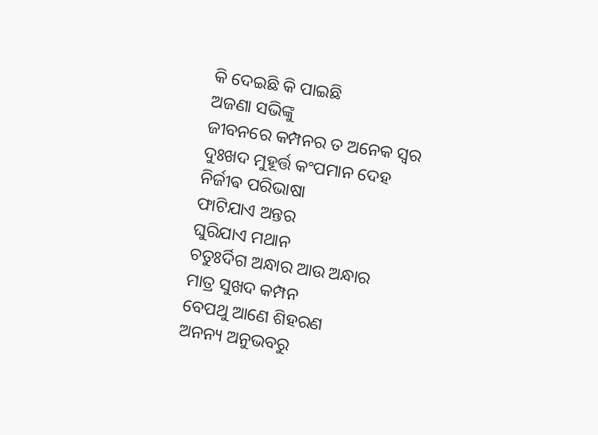କି ଦେଇଛି କି ପାଇଛି
ଅଜଣା ସଭିଙ୍କୁ
ଜୀବନରେ କମ୍ପନର ତ ଅନେକ ସ୍ୱର
ଦୁଃଖଦ ମୁହୂର୍ତ୍ତ କଂପମାନ ଦେହ
ନିର୍ଜୀଵ ପରିଭାଷା
ଫାଟିଯାଏ ଅନ୍ତର
ଘୁରିଯାଏ ମଥାନ
ଚତୁଃର୍ଦିଗ ଅନ୍ଧାର ଆଉ ଅନ୍ଧାର
ମାତ୍ର ସୁଖଦ କମ୍ପନ
ବେପଥୁ ଆଣେ ଶିହରଣ
ଅନନ୍ୟ ଅନୁଭବରୁ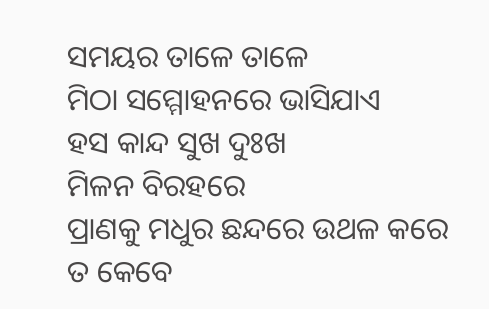ସମୟର ତାଳେ ତାଳେ
ମିଠା ସମ୍ମୋହନରେ ଭାସିଯାଏ
ହସ କାନ୍ଦ ସୁଖ ଦୁଃଖ
ମିଳନ ବିରହରେ
ପ୍ରାଣକୁ ମଧୁର ଛନ୍ଦରେ ଉଥଳ କରେ
ତ କେବେ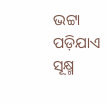ଭଟ୍ଟା ପଡ଼ିଯାଏ
ସୂକ୍ଷ୍ମ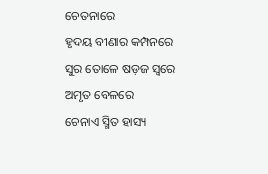ଚେତନାରେ
ହୃଦୟ ବୀଣାର କମ୍ପନରେ
ସୁର ତୋଳେ ଷଡ଼ଜ ସ୍ଵରେ
ଅମୃତ ବେଳରେ
ଚେନାଏ ସ୍ମିତ ହାସ୍ୟ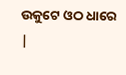ଉକୁଟେ ଓଠ ଧାରେ |